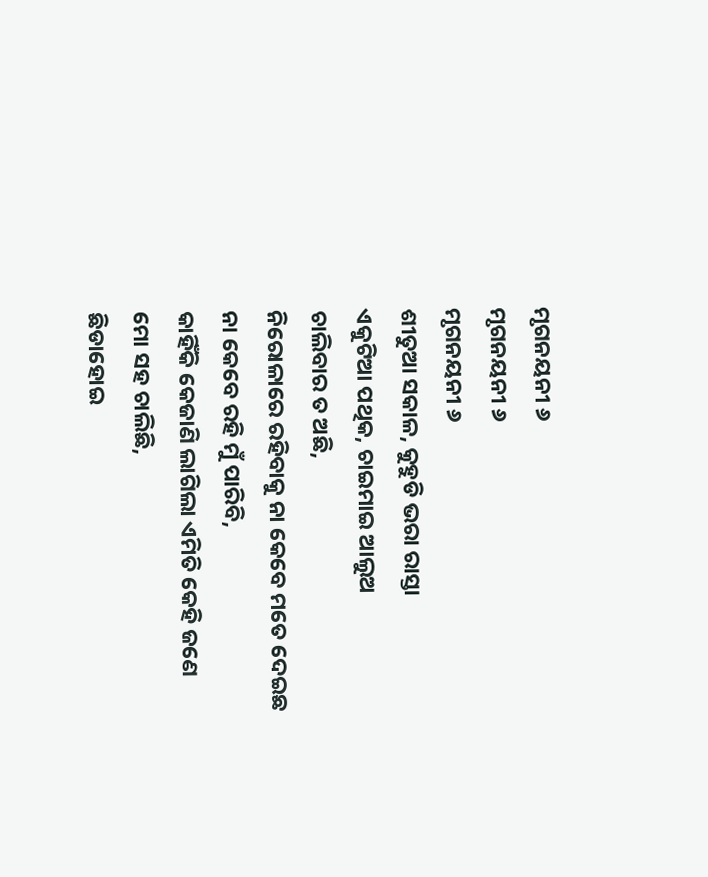ମୃଗନୟନୀ ୬
ମୃଗନୟନୀ ୬
ମୃଗନୟନୀ ୬
ଶୀତୁଆ ସକାଳ, କୁହୁଡି ଭରା ରାସ୍ତା
ଏକୁଟିଆ ପଥିକ, ଚାଇମାଇ ଆଲୁଅ
ଚାଲିବାର ତ ଅଛି,
ନିରୋଳାରେ ରହିବାକୁ ନା କେବେ ମତେ ଦେଇଛ
ନା କେବେ ରହି ମୁଁ ପାରିବି,
କାହିଁକି କେଜାଣି ଲାଗିଲା ଏମିତି କେହି ଜଣେ
ମୋ ସହ ଚାଲିଛି,
ଛିଡାହୋଇ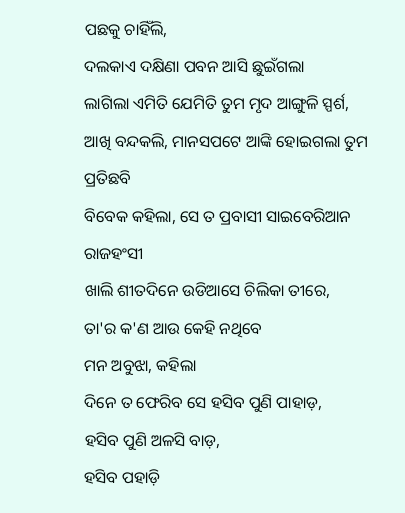ପଛକୁ ଚାହିଁଲି,
ଦଲକାଏ ଦକ୍ଷିଣା ପବନ ଆସି ଛୁଇଁଗଲା
ଲାଗିଲା ଏମିତି ଯେମିତି ତୁମ ମୃଦ ଆଙ୍ଗୁଳି ସ୍ପର୍ଶ,
ଆଖି ବନ୍ଦକଲି, ମାନସପଟେ ଆଙ୍କି ହୋଇଗଲା ତୁମ ପ୍ରତିଛବି
ବିବେକ କହିଲା, ସେ ତ ପ୍ରବାସୀ ସାଇବେରିଆନ ରାଜହଂସୀ
ଖାଲି ଶୀତଦିନେ ଉଡିଆସେ ଚିଲିକା ତୀରେ,
ତା'ର କ'ଣ ଆଉ କେହି ନଥିବେ
ମନ ଅବୁଝା, କହିଲା
ଦିନେ ତ ଫେରିବ ସେ ହସିବ ପୁଣି ପାହାଡ଼,
ହସିବ ପୁଣି ଅଳସି ବାଡ଼,
ହସିବ ପହାଡ଼ି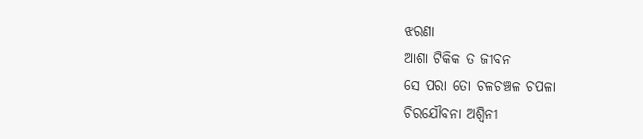ଝରଣା
ଆଶା ଟିକିକ ତ ଜୀବନ
ସେ ପରା ତୋ ଚଳଚଞ୍ଚଳ ଚପଳା
ଚିରଯୌବନା ଅଶ୍ୱିନୀ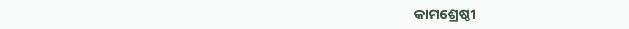କାମଶ୍ରେଷ୍ଠୀ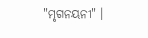"ମୃଗନୟନୀ" ।